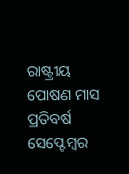ରାଷ୍ଟ୍ରୀୟ ପୋଷଣ ମାସ ପ୍ରତିବର୍ଷ ସେପ୍ଟେମ୍ବର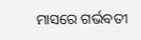ମାସରେ ଗର୍ଭବତୀ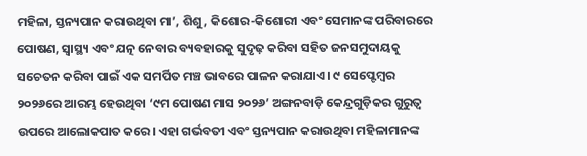ମହିଳା, ସ୍ତନ୍ୟପାନ କରାଉଥିବା ମା’, ଶିଶୁ, କିଶୋର-କିଶୋରୀ ଏବଂ ସେମାନଙ୍କ ପରିବାରରେ ପୋଷଣ, ସ୍ୱାସ୍ଥ୍ୟ ଏବଂ ଯତ୍ନ ନେବାର ବ୍ୟବହାରକୁ ସୁଦୃଢ଼ କରିବା ସହିତ ଜନସମୁଦାୟକୁ ସଚେତନ କରିବା ପାଇଁ ଏକ ସମର୍ପିତ ମଞ୍ଚ ଭାବରେ ପାଳନ କରାଯାଏ। ୯ ସେପ୍ଟେମ୍ବର ୨୦୨୬ରେ ଆରମ୍ଭ ହେଉଥିବା ‘୯ମ ପୋଷଣ ମାସ ୨୦୨୬’ ଅଙ୍ଗନବାଡ଼ି କେନ୍ଦ୍ରଗୁଡ଼ିକର ଗୁରୁତ୍ୱ ଉପରେ ଆଲୋକପାତ କରେ। ଏହା ଗର୍ଭବତୀ ଏବଂ ସ୍ତନ୍ୟପାନ କରାଉଥିବା ମହିଳାମାନଙ୍କ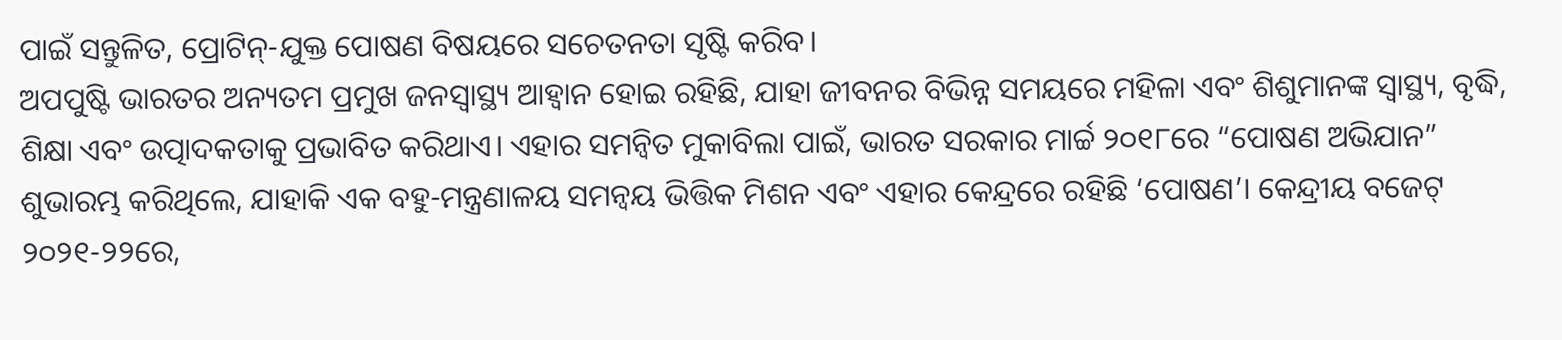ପାଇଁ ସନ୍ତୁଳିତ, ପ୍ରୋଟିନ୍-ଯୁକ୍ତ ପୋଷଣ ବିଷୟରେ ସଚେତନତା ସୃଷ୍ଟି କରିବ।
ଅପପୁଷ୍ଟି ଭାରତର ଅନ୍ୟତମ ପ୍ରମୁଖ ଜନସ୍ୱାସ୍ଥ୍ୟ ଆହ୍ୱାନ ହୋଇ ରହିଛି, ଯାହା ଜୀବନର ବିଭିନ୍ନ ସମୟରେ ମହିଳା ଏବଂ ଶିଶୁମାନଙ୍କ ସ୍ୱାସ୍ଥ୍ୟ, ବୃଦ୍ଧି, ଶିକ୍ଷା ଏବଂ ଉତ୍ପାଦକତାକୁ ପ୍ରଭାବିତ କରିଥାଏ। ଏହାର ସମନ୍ବିତ ମୁକାବିଲା ପାଇଁ, ଭାରତ ସରକାର ମାର୍ଚ୍ଚ ୨୦୧୮ରେ “ପୋଷଣ ଅଭିଯାନ” ଶୁଭାରମ୍ଭ କରିଥିଲେ, ଯାହାକି ଏକ ବହୁ-ମନ୍ତ୍ରଣାଳୟ ସମନ୍ୱୟ ଭିତ୍ତିକ ମିଶନ ଏବଂ ଏହାର କେନ୍ଦ୍ରରେ ରହିଛି ‘ପୋଷଣ’। କେନ୍ଦ୍ରୀୟ ବଜେଟ୍ ୨୦୨୧-୨୨ରେ,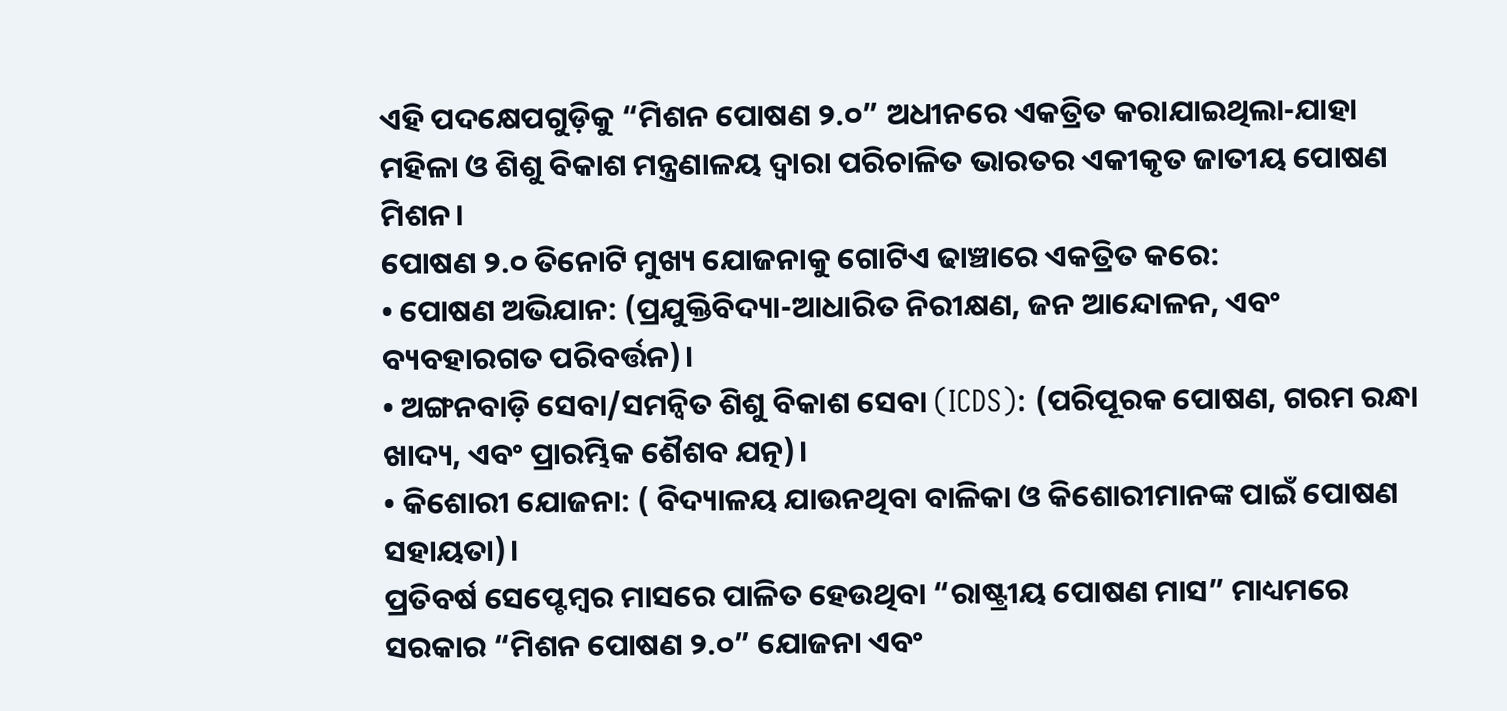ଏହି ପଦକ୍ଷେପଗୁଡ଼ିକୁ “ମିଶନ ପୋଷଣ ୨.୦” ଅଧୀନରେ ଏକତ୍ରିତ କରାଯାଇଥିଲା-ଯାହା ମହିଳା ଓ ଶିଶୁ ବିକାଶ ମନ୍ତ୍ରଣାଳୟ ଦ୍ୱାରା ପରିଚାଳିତ ଭାରତର ଏକୀକୃତ ଜାତୀୟ ପୋଷଣ ମିଶନ।
ପୋଷଣ ୨.୦ ତିନୋଟି ମୁଖ୍ୟ ଯୋଜନାକୁ ଗୋଟିଏ ଢାଞ୍ଚାରେ ଏକତ୍ରିତ କରେ:
• ପୋଷଣ ଅଭିଯାନ: (ପ୍ରଯୁକ୍ତିବିଦ୍ୟା-ଆଧାରିତ ନିରୀକ୍ଷଣ, ଜନ ଆନ୍ଦୋଳନ, ଏବଂ ବ୍ୟବହାରଗତ ପରିବର୍ତ୍ତନ)।
• ଅଙ୍ଗନବାଡ଼ି ସେବା/ସମନ୍ବିତ ଶିଶୁ ବିକାଶ ସେବା (ICDS): (ପରିପୂରକ ପୋଷଣ, ଗରମ ରନ୍ଧା ଖାଦ୍ୟ, ଏବଂ ପ୍ରାରମ୍ଭିକ ଶୈଶବ ଯତ୍ନ)।
• କିଶୋରୀ ଯୋଜନା: ( ବିଦ୍ୟାଳୟ ଯାଉନଥିବା ବାଳିକା ଓ କିଶୋରୀମାନଙ୍କ ପାଇଁ ପୋଷଣ ସହାୟତା)।
ପ୍ରତିବର୍ଷ ସେପ୍ଟେମ୍ବର ମାସରେ ପାଳିତ ହେଉଥିବା “ରାଷ୍ଟ୍ରୀୟ ପୋଷଣ ମାସ” ମାଧ୍ୟମରେ ସରକାର “ମିଶନ ପୋଷଣ ୨.୦” ଯୋଜନା ଏବଂ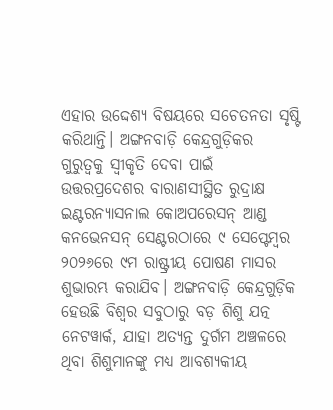ଏହାର ଉଦ୍ଦେଶ୍ୟ ବିଷୟରେ ସଚେତନତା ସୃଷ୍ଟି କରିଥାନ୍ତି। ଅଙ୍ଗନବାଡ଼ି କେନ୍ଦ୍ରଗୁଡ଼ିକର ଗୁରୁତ୍ୱକୁ ସ୍ୱୀକୃତି ଦେବା ପାଇଁ ଉତ୍ତରପ୍ରଦେଶର ବାରାଣସୀସ୍ଥିତ ରୁଦ୍ରାକ୍ଷ ଇଣ୍ଟରନ୍ୟାସନାଲ କୋଅପରେସନ୍ ଆଣ୍ଡ କନଭେନସନ୍ ସେଣ୍ଟରଠାରେ ୯ ସେପ୍ଟେମ୍ବର ୨୦୨୬ରେ ୯ମ ରାଷ୍ଟ୍ରୀୟ ପୋଷଣ ମାସର ଶୁଭାରମ୍ଭ କରାଯିବ। ଅଙ୍ଗନବାଡ଼ି କେନ୍ଦ୍ରଗୁଡ଼ିକ ହେଉଛି ବିଶ୍ୱର ସବୁଠାରୁ ବଡ଼ ଶିଶୁ ଯତ୍ନ ନେଟୱାର୍କ, ଯାହା ଅତ୍ୟନ୍ତ ଦୁର୍ଗମ ଅଞ୍ଚଳରେ ଥିବା ଶିଶୁମାନଙ୍କୁ ମଧ୍ୟ ଆବଶ୍ୟକୀୟ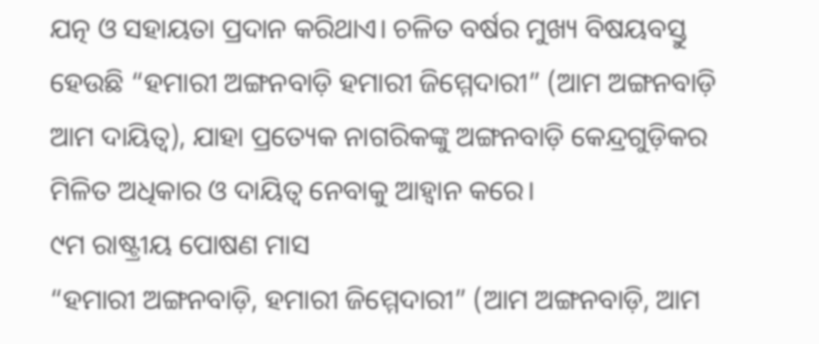ଯତ୍ନ ଓ ସହାୟତା ପ୍ରଦାନ କରିଥାଏ। ଚଳିତ ବର୍ଷର ମୁଖ୍ୟ ବିଷୟବସ୍ତୁ ହେଉଛି “ହମାରୀ ଅଙ୍ଗନବାଡ଼ି ହମାରୀ ଜିମ୍ମେଦାରୀ” (ଆମ ଅଙ୍ଗନବାଡ଼ି ଆମ ଦାୟିତ୍ୱ), ଯାହା ପ୍ରତ୍ୟେକ ନାଗରିକଙ୍କୁ ଅଙ୍ଗନବାଡ଼ି କେନ୍ଦ୍ରଗୁଡ଼ିକର ମିଳିତ ଅଧିକାର ଓ ଦାୟିତ୍ୱ ନେବାକୁ ଆହ୍ୱାନ କରେ।
୯ମ ରାଷ୍ଟ୍ରୀୟ ପୋଷଣ ମାସ
“ହମାରୀ ଅଙ୍ଗନବାଡ଼ି, ହମାରୀ ଜିମ୍ମେଦାରୀ” (ଆମ ଅଙ୍ଗନବାଡ଼ି, ଆମ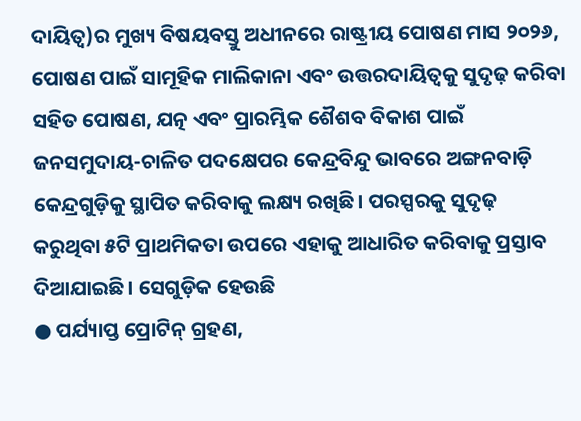ଦାୟିତ୍ୱ)ର ମୁଖ୍ୟ ବିଷୟବସ୍ତୁ ଅଧୀନରେ ରାଷ୍ଟ୍ରୀୟ ପୋଷଣ ମାସ ୨୦୨୬, ପୋଷଣ ପାଇଁ ସାମୂହିକ ମାଲିକାନା ଏବଂ ଉତ୍ତରଦାୟିତ୍ୱକୁ ସୁଦୃଢ଼ କରିବା ସହିତ ପୋଷଣ, ଯତ୍ନ ଏବଂ ପ୍ରାରମ୍ଭିକ ଶୈଶବ ବିକାଶ ପାଇଁ ଜନସମୁଦାୟ-ଚାଳିତ ପଦକ୍ଷେପର କେନ୍ଦ୍ରବିନ୍ଦୁ ଭାବରେ ଅଙ୍ଗନବାଡ଼ି କେନ୍ଦ୍ରଗୁଡ଼ିକୁ ସ୍ଥାପିତ କରିବାକୁ ଲକ୍ଷ୍ୟ ରଖିଛି। ପରସ୍ପରକୁ ସୁଦୃଢ଼ କରୁଥିବା ୫ଟି ପ୍ରାଥମିକତା ଉପରେ ଏହାକୁ ଆଧାରିତ କରିବାକୁ ପ୍ରସ୍ତାବ ଦିଆଯାଇଛି। ସେଗୁଡ଼ିକ ହେଉଛି
● ପର୍ଯ୍ୟାପ୍ତ ପ୍ରୋଟିନ୍ ଗ୍ରହଣ,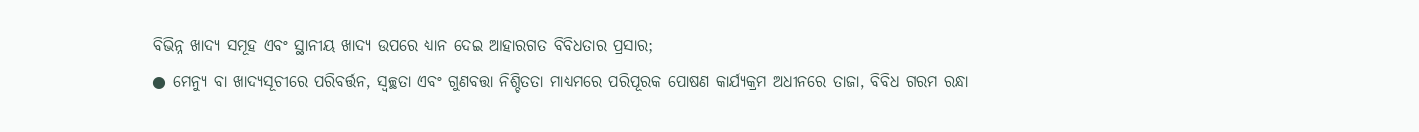ବିଭିନ୍ନ ଖାଦ୍ୟ ସମୂହ ଏବଂ ସ୍ଥାନୀୟ ଖାଦ୍ୟ ଉପରେ ଧ୍ୟାନ ଦେଇ ଆହାରଗତ ବିବିଧତାର ପ୍ରସାର;
● ମେନ୍ୟୁ ବା ଖାଦ୍ୟସୂଚୀରେ ପରିବର୍ତ୍ତନ, ସ୍ୱଚ୍ଛତା ଏବଂ ଗୁଣବତ୍ତା ନିଶ୍ଚିତତା ମାଧ୍ୟମରେ ପରିପୂରକ ପୋଷଣ କାର୍ଯ୍ୟକ୍ରମ ଅଧୀନରେ ତାଜା, ବିବିଧ ଗରମ ରନ୍ଧା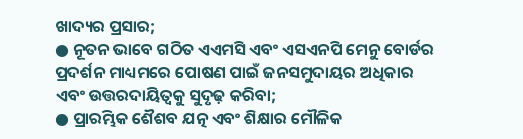ଖାଦ୍ୟର ପ୍ରସାର;
● ନୂତନ ଭାବେ ଗଠିତ ଏଏମସି ଏବଂ ଏସଏନପି ମେନୁ ବୋର୍ଡର ପ୍ରଦର୍ଶନ ମାଧ୍ୟମରେ ପୋଷଣ ପାଇଁ ଜନସମୁଦାୟର ଅଧିକାର ଏବଂ ଉତ୍ତରଦାୟିତ୍ୱକୁ ସୁଦୃଢ଼ କରିବା;
● ପ୍ରାରମ୍ଭିକ ଶୈଶବ ଯତ୍ନ ଏବଂ ଶିକ୍ଷାର ମୌଳିକ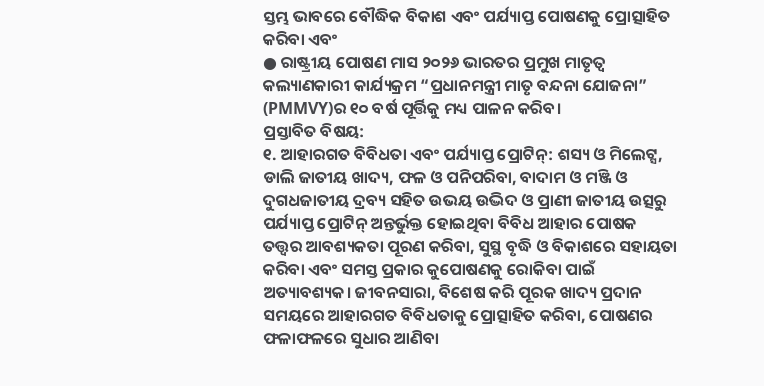ସ୍ତମ୍ଭ ଭାବରେ ବୌଦ୍ଧିକ ବିକାଶ ଏବଂ ପର୍ଯ୍ୟାପ୍ତ ପୋଷଣକୁ ପ୍ରୋତ୍ସାହିତ କରିବା ଏବଂ
● ରାଷ୍ଟ୍ରୀୟ ପୋଷଣ ମାସ ୨୦୨୬ ଭାରତର ପ୍ରମୁଖ ମାତୃତ୍ୱ କଲ୍ୟାଣକାରୀ କାର୍ଯ୍ୟକ୍ରମ “ପ୍ରଧାନମନ୍ତ୍ରୀ ମାତୃ ବନ୍ଦନା ଯୋଜନା” (PMMVY)ର ୧୦ ବର୍ଷ ପୂର୍ତ୍ତିକୁ ମଧ୍ୟ ପାଳନ କରିବ।
ପ୍ରସ୍ତାବିତ ବିଷୟ:
୧. ଆହାରଗତ ବିବିଧତା ଏବଂ ପର୍ଯ୍ୟାପ୍ତ ପ୍ରୋଟିନ୍: ଶସ୍ୟ ଓ ମିଲେଟ୍ସ, ଡାଲି ଜାତୀୟ ଖାଦ୍ୟ, ଫଳ ଓ ପନିପରିବା, ବାଦାମ ଓ ମଞ୍ଜି ଓ ଦୁଗଧଜାତୀୟ ଦ୍ରବ୍ୟ ସହିତ ଉଭୟ ଉଦ୍ଭିଦ ଓ ପ୍ରାଣୀ ଜାତୀୟ ଉତ୍ସରୁ ପର୍ଯ୍ୟାପ୍ତ ପ୍ରୋଟିନ୍ ଅନ୍ତର୍ଭୁକ୍ତ ହୋଇଥିବା ବିବିଧ ଆହାର ପୋଷକ ତତ୍ତ୍ୱର ଆବଶ୍ୟକତା ପୂରଣ କରିବା, ସୁସ୍ଥ ବୃଦ୍ଧି ଓ ବିକାଶରେ ସହାୟତା କରିବା ଏବଂ ସମସ୍ତ ପ୍ରକାର କୁପୋଷଣକୁ ରୋକିବା ପାଇଁ ଅତ୍ୟାବଶ୍ୟକ। ଜୀବନସାରା, ବିଶେଷ କରି ପୂରକ ଖାଦ୍ୟ ପ୍ରଦାନ ସମୟରେ ଆହାରଗତ ବିବିଧତାକୁ ପ୍ରୋତ୍ସାହିତ କରିବା, ପୋଷଣର ଫଳାଫଳରେ ସୁଧାର ଆଣିବା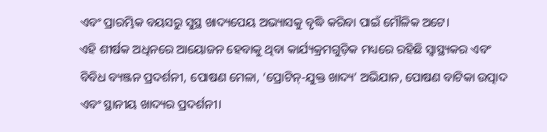ଏବଂ ପ୍ରାରମ୍ଭିକ ବୟସରୁ ସୁସ୍ଥ ଖାଦ୍ୟପେୟ ଅଭ୍ୟାସକୁ ବୃଦ୍ଧି କରିବା ପାଇଁ ମୌଳିକ ଅଟେ।
ଏହି ଶୀର୍ଷକ ଅଧିନରେ ଆୟୋଜନ ହେବାକୁ ଥିବା କାର୍ଯ୍ୟକ୍ରମଗୁଡ଼ିକ ମଧ୍ୟରେ ରହିଛି ସ୍ୱାସ୍ଥ୍ୟକର ଏବଂ ବିବିଧ ବ୍ୟଞ୍ଜନ ପ୍ରଦର୍ଶନୀ, ପୋଷଣ ମେଳା, ‘ପ୍ରୋଟିନ୍-ଯୁକ୍ତ ଖାଦ୍ୟ’ ଅଭିଯାନ, ପୋଷଣ ବାଟିକା ଉତ୍ପାଦ ଏବଂ ସ୍ଥାନୀୟ ଖାଦ୍ୟର ପ୍ରଦର୍ଶନୀ।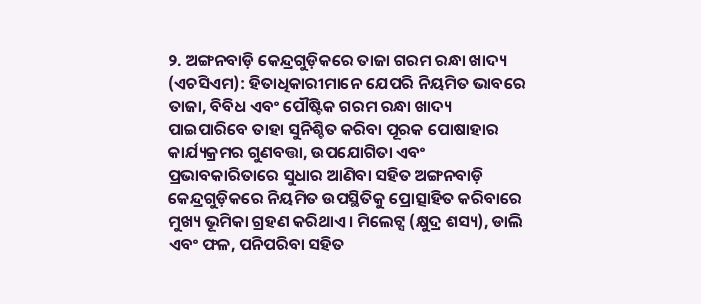୨. ଅଙ୍ଗନବାଡ଼ି କେନ୍ଦ୍ରଗୁଡ଼ିକରେ ତାଜା ଗରମ ରନ୍ଧା ଖାଦ୍ୟ (ଏଚସିଏମ): ହିତାଧିକାରୀମାନେ ଯେପରି ନିୟମିତ ଭାବରେ ତାଜା, ବିବିଧ ଏବଂ ପୌଷ୍ଟିକ ଗରମ ରନ୍ଧା ଖାଦ୍ୟ ପାଇପାରିବେ ତାହା ସୁନିଶ୍ଚିତ କରିବା ପୂରକ ପୋଷାହାର କାର୍ଯ୍ୟକ୍ରମର ଗୁଣବତ୍ତା, ଉପଯୋଗିତା ଏବଂ ପ୍ରଭାବକାରିତାରେ ସୁଧାର ଆଣିବା ସହିତ ଅଙ୍ଗନବାଡ଼ି କେନ୍ଦ୍ରଗୁଡ଼ିକରେ ନିୟମିତ ଉପସ୍ଥିତିକୁ ପ୍ରୋତ୍ସାହିତ କରିବାରେ ମୁଖ୍ୟ ଭୂମିକା ଗ୍ରହଣ କରିଥାଏ। ମିଲେଟ୍ସ (କ୍ଷୁଦ୍ର ଶସ୍ୟ), ଡାଲି ଏବଂ ଫଳ, ପନିପରିବା ସହିତ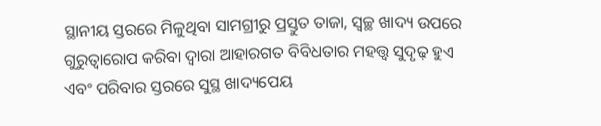ସ୍ଥାନୀୟ ସ୍ତରରେ ମିଳୁଥିବା ସାମଗ୍ରୀରୁ ପ୍ରସ୍ତୁତ ତାଜା, ସ୍ୱଚ୍ଛ ଖାଦ୍ୟ ଉପରେ ଗୁରୁତ୍ୱାରୋପ କରିବା ଦ୍ୱାରା ଆହାରଗତ ବିବିଧତାର ମହତ୍ତ୍ୱ ସୁଦୃଢ଼ ହୁଏ ଏବଂ ପରିବାର ସ୍ତରରେ ସୁସ୍ଥ ଖାଦ୍ୟପେୟ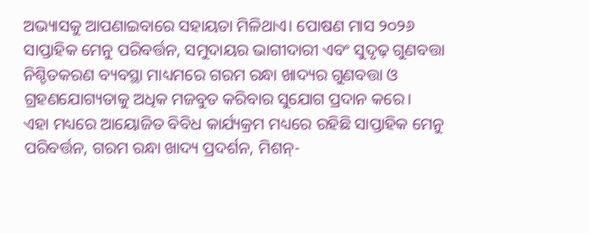ଅଭ୍ୟାସକୁ ଆପଣାଇବାରେ ସହାୟତା ମିଳିଥାଏ। ପୋଷଣ ମାସ ୨୦୨୬ ସାପ୍ତାହିକ ମେନୁ ପରିବର୍ତ୍ତନ, ସମୁଦାୟର ଭାଗୀଦାରୀ ଏବଂ ସୁଦୃଢ଼ ଗୁଣବତ୍ତା ନିଶ୍ଚିତକରଣ ବ୍ୟବସ୍ଥା ମାଧ୍ୟମରେ ଗରମ ରନ୍ଧା ଖାଦ୍ୟର ଗୁଣବତ୍ତା ଓ ଗ୍ରହଣଯୋଗ୍ୟତାକୁ ଅଧିକ ମଜବୁତ କରିବାର ସୁଯୋଗ ପ୍ରଦାନ କରେ।
ଏହା ମଧ୍ୟରେ ଆୟୋଜିତ ବିବିଧ କାର୍ଯ୍ୟକ୍ରମ ମଧ୍ୟରେ ରହିଛି ସାପ୍ତାହିକ ମେନୁ ପରିବର୍ତ୍ତନ, ଗରମ ରନ୍ଧା ଖାଦ୍ୟ ପ୍ରଦର୍ଶନ, ମିଶନ୍-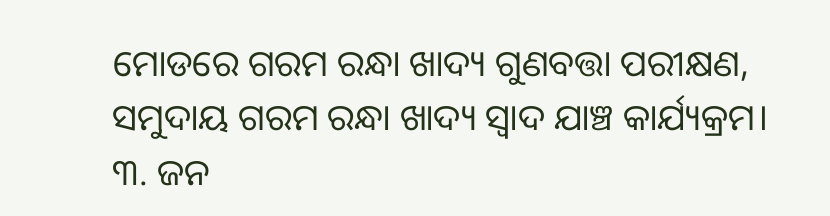ମୋଡରେ ଗରମ ରନ୍ଧା ଖାଦ୍ୟ ଗୁଣବତ୍ତା ପରୀକ୍ଷଣ, ସମୁଦାୟ ଗରମ ରନ୍ଧା ଖାଦ୍ୟ ସ୍ୱାଦ ଯାଞ୍ଚ କାର୍ଯ୍ୟକ୍ରମ।
୩. ଜନ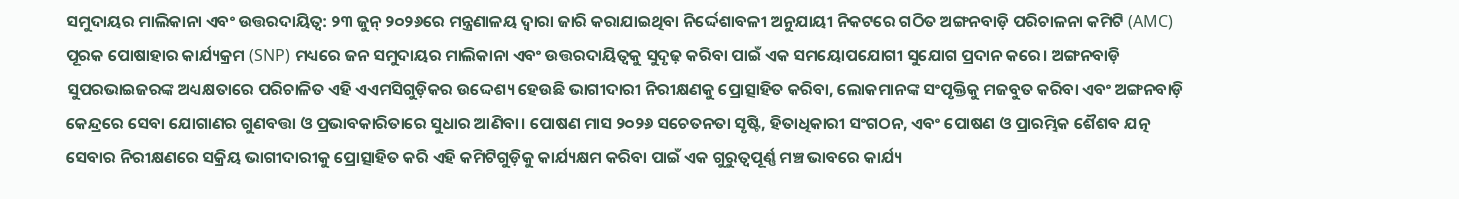ସମୁଦାୟର ମାଲିକାନା ଏବଂ ଉତ୍ତରଦାୟିତ୍ୱ: ୨୩ ଜୁନ୍ ୨୦୨୬ରେ ମନ୍ତ୍ରଣାଳୟ ଦ୍ୱାରା ଜାରି କରାଯାଇଥିବା ନିର୍ଦ୍ଦେଶାବଳୀ ଅନୁଯାୟୀ ନିକଟରେ ଗଠିତ ଅଙ୍ଗନବାଡ଼ି ପରିଚାଳନା କମିଟି (AMC) ପୂରକ ପୋଷାହାର କାର୍ଯ୍ୟକ୍ରମ (SNP) ମଧ୍ୟରେ ଜନ ସମୁଦାୟର ମାଲିକାନା ଏବଂ ଉତ୍ତରଦାୟିତ୍ୱକୁ ସୁଦୃଢ଼ କରିବା ପାଇଁ ଏକ ସମୟୋପଯୋଗୀ ସୁଯୋଗ ପ୍ରଦାନ କରେ। ଅଙ୍ଗନବାଡ଼ି ସୁପରଭାଇଜରଙ୍କ ଅଧ୍ୟକ୍ଷତାରେ ପରିଚାଳିତ ଏହି ଏଏମସିଗୁଡ଼ିକର ଉଦ୍ଦେଶ୍ୟ ହେଉଛି ଭାଗୀଦାରୀ ନିରୀକ୍ଷଣକୁ ପ୍ରୋତ୍ସାହିତ କରିବା, ଲୋକମାନଙ୍କ ସଂପୃକ୍ତିକୁ ମଜବୁତ କରିବା ଏବଂ ଅଙ୍ଗନବାଡ଼ି କେନ୍ଦ୍ରରେ ସେବା ଯୋଗାଣର ଗୁଣବତ୍ତା ଓ ପ୍ରଭାବକାରିତାରେ ସୁଧାର ଆଣିବା। ପୋଷଣ ମାସ ୨୦୨୬ ସଚେତନତା ସୃଷ୍ଟି, ହିତାଧିକାରୀ ସଂଗଠନ, ଏବଂ ପୋଷଣ ଓ ପ୍ରାରମ୍ଭିକ ଶୈଶବ ଯତ୍ନ ସେବାର ନିରୀକ୍ଷଣରେ ସକ୍ରିୟ ଭାଗୀଦାରୀକୁ ପ୍ରୋତ୍ସାହିତ କରି ଏହି କମିଟିଗୁଡ଼ିକୁ କାର୍ଯ୍ୟକ୍ଷମ କରିବା ପାଇଁ ଏକ ଗୁରୁତ୍ୱପୂର୍ଣ୍ଣ ମଞ୍ଚ ଭାବରେ କାର୍ଯ୍ୟ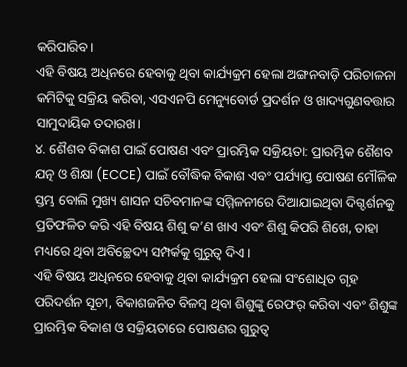କରିପାରିବ।
ଏହି ବିଷୟ ଅଧିନରେ ହେବାକୁ ଥିବା କାର୍ଯ୍ୟକ୍ରମ ହେଲା ଅଙ୍ଗନବାଡ଼ି ପରିଚାଳନା କମିଟିକୁ ସକ୍ରିୟ କରିବା, ଏସଏନପି ମେନ୍ୟୁବୋର୍ଡ ପ୍ରଦର୍ଶନ ଓ ଖାଦ୍ୟଗୁଣବତ୍ତାର ସାମୁଦାୟିକ ତଦାରଖ।
୪. ଶୈଶବ ବିକାଶ ପାଇଁ ପୋଷଣ ଏବଂ ପ୍ରାରମ୍ଭିକ ସକ୍ରିୟତା: ପ୍ରାରମ୍ଭିକ ଶୈଶବ ଯତ୍ନ ଓ ଶିକ୍ଷା (ECCE) ପାଇଁ ବୌଦ୍ଧିକ ବିକାଶ ଏବଂ ପର୍ଯ୍ୟାପ୍ତ ପୋଷଣ ମୌଳିକ ସ୍ତମ୍ଭ ବୋଲି ମୁଖ୍ୟ ଶାସନ ସଚିବମାନଙ୍କ ସମ୍ମିଳନୀରେ ଦିଆଯାଇଥିବା ଦିଗ୍ଦର୍ଶନକୁ ପ୍ରତିଫଳିତ କରି ଏହି ବିଷୟ ଶିଶୁ କ’ଣ ଖାଏ ଏବଂ ଶିଶୁ କିପରି ଶିଖେ, ତାହା ମଧ୍ୟରେ ଥିବା ଅବିଚ୍ଛେଦ୍ୟ ସମ୍ପର୍କକୁ ଗୁରୁତ୍ୱ ଦିଏ।
ଏହି ବିଷୟ ଅଧିନରେ ହେବାକୁ ଥିବା କାର୍ଯ୍ୟକ୍ରମ ହେଲା ସଂଶୋଧିତ ଗୃହ ପରିଦର୍ଶନ ସୂଚୀ, ବିକାଶଜନିତ ବିଳମ୍ବ ଥିବା ଶିଶୁଙ୍କୁ ରେଫର୍ କରିବା ଏବଂ ଶିଶୁଙ୍କ ପ୍ରାରମ୍ଭିକ ବିକାଶ ଓ ସକ୍ରିୟତାରେ ପୋଷଣର ଗୁରୁତ୍ୱ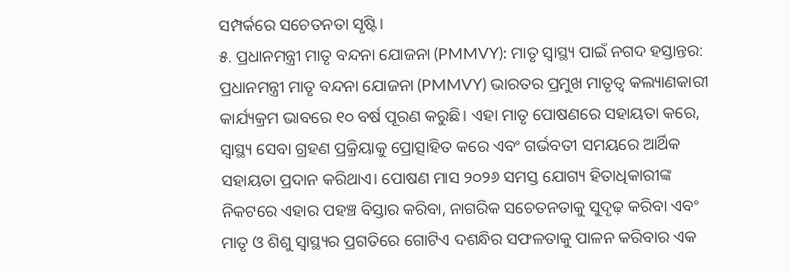ସମ୍ପର୍କରେ ସଚେତନତା ସୃଷ୍ଟି।
୫. ପ୍ରଧାନମନ୍ତ୍ରୀ ମାତୃ ବନ୍ଦନା ଯୋଜନା (PMMVY): ମାତୃ ସ୍ୱାସ୍ଥ୍ୟ ପାଇଁ ନଗଦ ହସ୍ତାନ୍ତର: ପ୍ରଧାନମନ୍ତ୍ରୀ ମାତୃ ବନ୍ଦନା ଯୋଜନା (PMMVY) ଭାରତର ପ୍ରମୁଖ ମାତୃତ୍ୱ କଲ୍ୟାଣକାରୀ କାର୍ଯ୍ୟକ୍ରମ ଭାବରେ ୧୦ ବର୍ଷ ପୂରଣ କରୁଛି। ଏହା ମାତୃ ପୋଷଣରେ ସହାୟତା କରେ, ସ୍ୱାସ୍ଥ୍ୟ ସେବା ଗ୍ରହଣ ପ୍ରକ୍ରିୟାକୁ ପ୍ରୋତ୍ସାହିତ କରେ ଏବଂ ଗର୍ଭବତୀ ସମୟରେ ଆର୍ଥିକ ସହାୟତା ପ୍ରଦାନ କରିଥାଏ। ପୋଷଣ ମାସ ୨୦୨୬ ସମସ୍ତ ଯୋଗ୍ୟ ହିତାଧିକାରୀଙ୍କ ନିକଟରେ ଏହାର ପହଞ୍ଚ ବିସ୍ତାର କରିବା, ନାଗରିକ ସଚେତନତାକୁ ସୁଦୃଢ଼ କରିବା ଏବଂ ମାତୃ ଓ ଶିଶୁ ସ୍ୱାସ୍ଥ୍ୟର ପ୍ରଗତିରେ ଗୋଟିଏ ଦଶନ୍ଧିର ସଫଳତାକୁ ପାଳନ କରିବାର ଏକ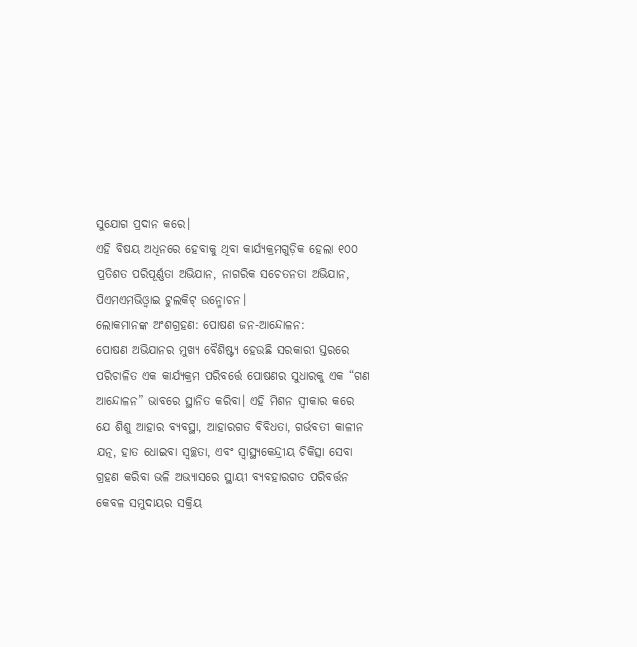ସୁଯୋଗ ପ୍ରଦାନ କରେ।
ଏହି ବିଷୟ ଅଧିନରେ ହେବାକୁ ଥିବା କାର୍ଯ୍ୟକ୍ରମଗୁଡ଼ିକ ହେଲା ୧୦୦ ପ୍ରତିଶତ ପରିପୂର୍ଣ୍ଣତା ଅଭିଯାନ, ନାଗରିକ ସଚେତନତା ଅଭିଯାନ, ପିଏମଏମଭିଓ୍ବାଇ ଟୁଲକିଟ୍ ଉନ୍ମୋଚନ।
ଲୋକମାନଙ୍କ ଅଂଶଗ୍ରହଣ: ପୋଷଣ ଜନ-ଆନ୍ଦୋଳନ:
ପୋଷଣ ଅଭିଯାନର ମୁଖ୍ୟ ବୈଶିଷ୍ଟ୍ୟ ହେଉଛି ସରକାରୀ ସ୍ତରରେ ପରିଚାଳିତ ଏକ କାର୍ଯ୍ୟକ୍ରମ ପରିବର୍ତ୍ତେ ପୋଷଣର ସୁଧାରକୁ ଏକ “ଗଣ ଆନ୍ଦୋଳନ” ଭାବରେ ସ୍ଥାନିତ କରିବା। ଏହି ମିଶନ ସ୍ୱୀକାର କରେ ଯେ ଶିଶୁ ଆହାର ବ୍ୟବସ୍ଥା, ଆହାରଗତ ବିବିଧତା, ଗର୍ଭବତୀ କାଳୀନ ଯତ୍ନ, ହାତ ଧୋଇବା ସ୍ୱଚ୍ଛତା, ଏବଂ ସ୍ୱାସ୍ଥ୍ୟକେନ୍ଦ୍ରୀୟ ଚିକିତ୍ସା ସେବା ଗ୍ରହଣ କରିବା ଭଳି ଅଭ୍ୟାସରେ ସ୍ଥାୟୀ ବ୍ୟବହାରଗତ ପରିବର୍ତ୍ତନ କେବଳ ସମୁଦାୟର ସକ୍ରିୟ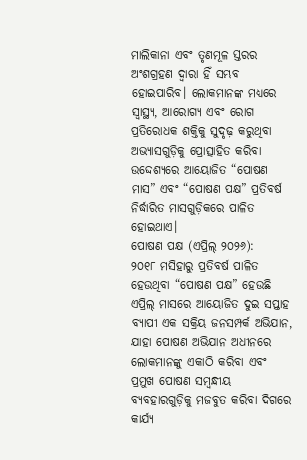ମାଲିକାନା ଏବଂ ତୃଣମୂଳ ସ୍ତରର ଅଂଶଗ୍ରହଣ ଦ୍ୱାରା ହିଁ ସମ୍ଭବ ହୋଇପାରିବ। ଲୋକମାନଙ୍କ ମଧ୍ୟରେ ସ୍ୱାସ୍ଥ୍ୟ, ଆରୋଗ୍ୟ ଏବଂ ରୋଗ ପ୍ରତିରୋଧକ ଶକ୍ତିକୁ ସୁଦୃଢ଼ କରୁଥିବା ଅଭ୍ୟାସଗୁଡ଼ିକୁ ପ୍ରୋତ୍ସାହିତ କରିବା ଉଦ୍ଦେଶ୍ୟରେ ଆୟୋଜିତ “ପୋଷଣ ମାସ” ଏବଂ “ପୋଷଣ ପକ୍ଷ” ପ୍ରତିବର୍ଷ ନିର୍ଦ୍ଧାରିତ ମାସଗୁଡ଼ିକରେ ପାଳିତ ହୋଇଥାଏ।
ପୋଷଣ ପକ୍ଷ (ଏପ୍ରିଲ୍ ୨୦୨୬):
୨୦୧୮ ମସିହାରୁ ପ୍ରତିବର୍ଷ ପାଳିତ ହେଉଥିବା “ପୋଷଣ ପକ୍ଷ” ହେଉଛି ଏପ୍ରିଲ୍ ମାସରେ ଆୟୋଜିତ ଦୁଇ ସପ୍ତାହ ବ୍ୟାପୀ ଏକ ସକ୍ରିୟ ଜନସମ୍ପର୍କ ଅଭିଯାନ, ଯାହା ପୋଷଣ ଅଭିଯାନ ଅଧୀନରେ ଲୋକମାନଙ୍କୁ ଏକାଠି କରିବା ଏବଂ ପ୍ରମୁଖ ପୋଷଣ ସମ୍ବନ୍ଧୀୟ ବ୍ୟବହାରଗୁଡ଼ିକୁ ମଜବୁତ କରିବା ଦିଗରେ କାର୍ଯ୍ୟ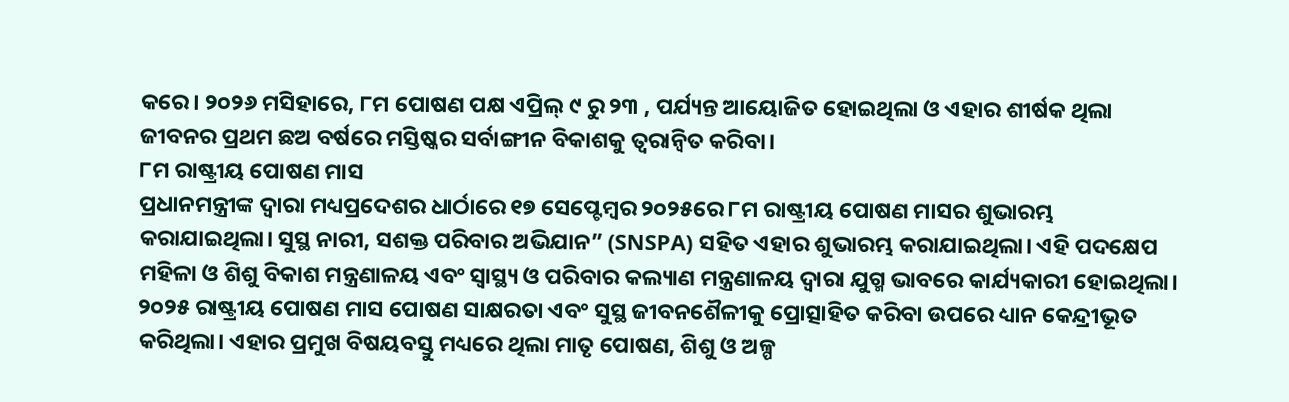କରେ। ୨୦୨୬ ମସିହାରେ, ୮ମ ପୋଷଣ ପକ୍ଷ ଏପ୍ରିଲ୍ ୯ ରୁ ୨୩ , ପର୍ଯ୍ୟନ୍ତ ଆୟୋଜିତ ହୋଇଥିଲା ଓ ଏହାର ଶୀର୍ଷକ ଥିଲା ଜୀବନର ପ୍ରଥମ ଛଅ ବର୍ଷରେ ମସ୍ତିଷ୍କର ସର୍ବାଙ୍ଗୀନ ବିକାଶକୁ ତ୍ବରାନ୍ବିତ କରିବା।
୮ମ ରାଷ୍ଟ୍ରୀୟ ପୋଷଣ ମାସ
ପ୍ରଧାନମନ୍ତ୍ରୀଙ୍କ ଦ୍ୱାରା ମଧ୍ୟପ୍ରଦେଶର ଧାର୍ଠାରେ ୧୭ ସେପ୍ଟେମ୍ବର ୨୦୨୫ରେ ୮ମ ରାଷ୍ଟ୍ରୀୟ ପୋଷଣ ମାସର ଶୁଭାରମ୍ଭ କରାଯାଇଥିଲା। ସୁସ୍ଥ ନାରୀ, ସଶକ୍ତ ପରିବାର ଅଭିଯାନ” (SNSPA) ସହିତ ଏହାର ଶୁଭାରମ୍ଭ କରାଯାଇଥିଲା। ଏହି ପଦକ୍ଷେପ ମହିଳା ଓ ଶିଶୁ ବିକାଶ ମନ୍ତ୍ରଣାଳୟ ଏବଂ ସ୍ୱାସ୍ଥ୍ୟ ଓ ପରିବାର କଲ୍ୟାଣ ମନ୍ତ୍ରଣାଳୟ ଦ୍ୱାରା ଯୁଗ୍ମ ଭାବରେ କାର୍ଯ୍ୟକାରୀ ହୋଇଥିଲା। ୨୦୨୫ ରାଷ୍ଟ୍ରୀୟ ପୋଷଣ ମାସ ପୋଷଣ ସାକ୍ଷରତା ଏବଂ ସୁସ୍ଥ ଜୀବନଶୈଳୀକୁ ପ୍ରୋତ୍ସାହିତ କରିବା ଉପରେ ଧ୍ୟାନ କେନ୍ଦ୍ରୀଭୂତ କରିଥିଲା। ଏହାର ପ୍ରମୁଖ ବିଷୟବସ୍ତୁ ମଧ୍ୟରେ ଥିଲା ମାତୃ ପୋଷଣ, ଶିଶୁ ଓ ଅଳ୍ପ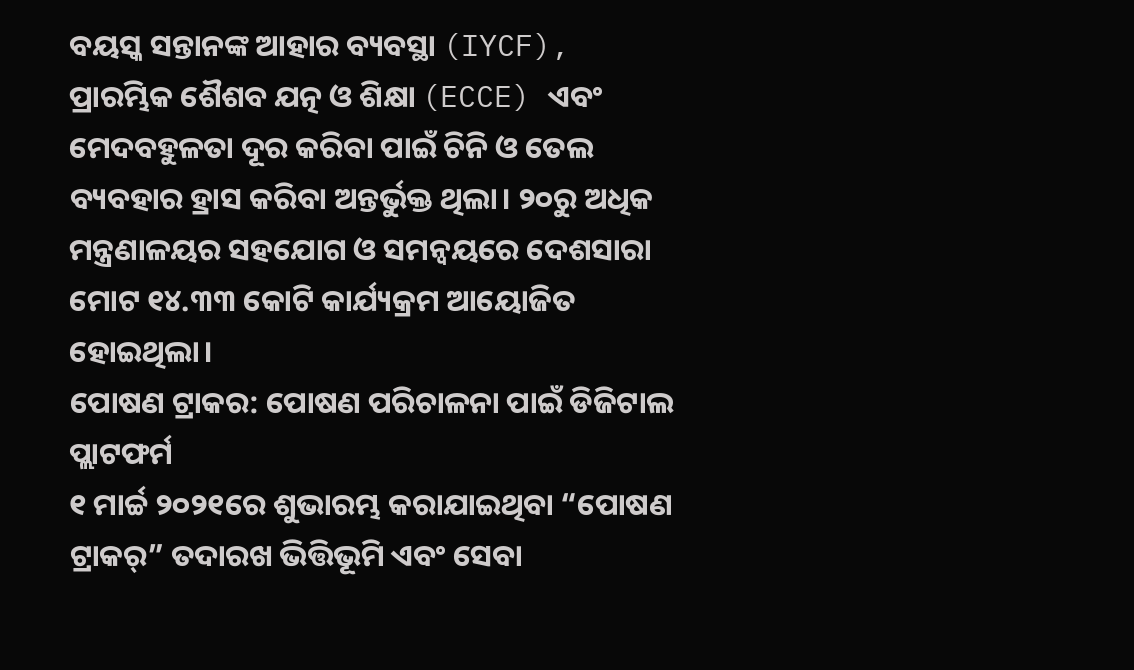ବୟସ୍କ ସନ୍ତାନଙ୍କ ଆହାର ବ୍ୟବସ୍ଥା (IYCF), ପ୍ରାରମ୍ଭିକ ଶୈଶବ ଯତ୍ନ ଓ ଶିକ୍ଷା (ECCE) ଏବଂ ମେଦବହୁଳତା ଦୂର କରିବା ପାଇଁ ଚିନି ଓ ତେଲ ବ୍ୟବହାର ହ୍ରାସ କରିବା ଅନ୍ତର୍ଭୁକ୍ତ ଥିଲା। ୨୦ରୁ ଅଧିକ ମନ୍ତ୍ରଣାଳୟର ସହଯୋଗ ଓ ସମନ୍ୱୟରେ ଦେଶସାରା ମୋଟ ୧୪.୩୩ କୋଟି କାର୍ଯ୍ୟକ୍ରମ ଆୟୋଜିତ ହୋଇଥିଲା।
ପୋଷଣ ଟ୍ରାକର: ପୋଷଣ ପରିଚାଳନା ପାଇଁ ଡିଜିଟାଲ ପ୍ଲାଟଫର୍ମ
୧ ମାର୍ଚ୍ଚ ୨୦୨୧ରେ ଶୁଭାରମ୍ଭ କରାଯାଇଥିବା “ପୋଷଣ ଟ୍ରାକର୍” ତଦାରଖ ଭିତ୍ତିଭୂମି ଏବଂ ସେବା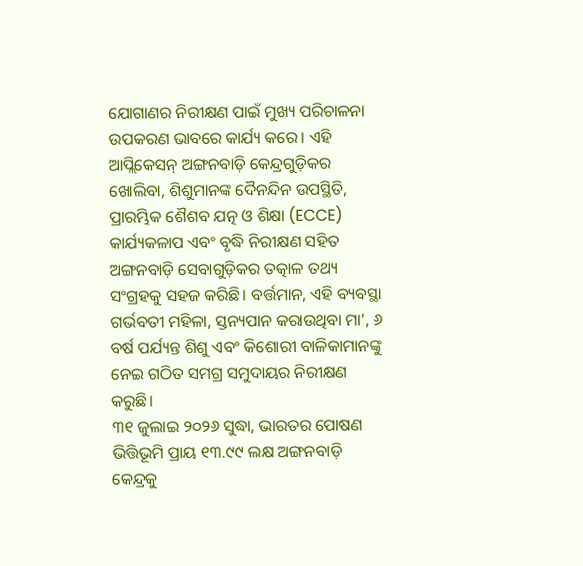ଯୋଗାଣର ନିରୀକ୍ଷଣ ପାଇଁ ମୁଖ୍ୟ ପରିଚାଳନା ଉପକରଣ ଭାବରେ କାର୍ଯ୍ୟ କରେ। ଏହି ଆପ୍ଲିକେସନ୍ ଅଙ୍ଗନବାଡ଼ି କେନ୍ଦ୍ରଗୁଡ଼ିକର ଖୋଲିବା, ଶିଶୁମାନଙ୍କ ଦୈନନ୍ଦିନ ଉପସ୍ଥିତି, ପ୍ରାରମ୍ଭିକ ଶୈଶବ ଯତ୍ନ ଓ ଶିକ୍ଷା (ECCE) କାର୍ଯ୍ୟକଳାପ ଏବଂ ବୃଦ୍ଧି ନିରୀକ୍ଷଣ ସହିତ ଅଙ୍ଗନବାଡ଼ି ସେବାଗୁଡ଼ିକର ତତ୍କାଳ ତଥ୍ୟ ସଂଗ୍ରହକୁ ସହଜ କରିଛି। ବର୍ତ୍ତମାନ, ଏହି ବ୍ୟବସ୍ଥା ଗର୍ଭବତୀ ମହିଳା, ସ୍ତନ୍ୟପାନ କରାଉଥିବା ମା’, ୬ ବର୍ଷ ପର୍ଯ୍ୟନ୍ତ ଶିଶୁ ଏବଂ କିଶୋରୀ ବାଳିକାମାନଙ୍କୁ ନେଇ ଗଠିତ ସମଗ୍ର ସମୁଦାୟର ନିରୀକ୍ଷଣ କରୁଛି।
୩୧ ଜୁଲାଇ ୨୦୨୬ ସୁଦ୍ଧା, ଭାରତର ପୋଷଣ ଭିତ୍ତିଭୂମି ପ୍ରାୟ ୧୩.୯୯ ଲକ୍ଷ ଅଙ୍ଗନବାଡ଼ି କେନ୍ଦ୍ରକୁ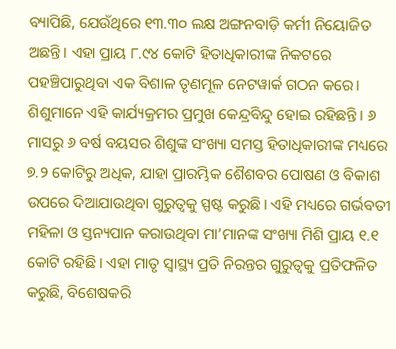ବ୍ୟାପିଛି, ଯେଉଁଥିରେ ୧୩.୩୦ ଲକ୍ଷ ଅଙ୍ଗନବାଡ଼ି କର୍ମୀ ନିୟୋଜିତ ଅଛନ୍ତି। ଏହା ପ୍ରାୟ ୮.୯୪ କୋଟି ହିତାଧିକାରୀଙ୍କ ନିକଟରେ ପହଞ୍ଚିପାରୁଥିବା ଏକ ବିଶାଳ ତୃଣମୂଳ ନେଟୱାର୍କ ଗଠନ କରେ।
ଶିଶୁମାନେ ଏହି କାର୍ଯ୍ୟକ୍ରମର ପ୍ରମୁଖ କେନ୍ଦ୍ରବିନ୍ଦୁ ହୋଇ ରହିଛନ୍ତି। ୬ ମାସରୁ ୬ ବର୍ଷ ବୟସର ଶିଶୁଙ୍କ ସଂଖ୍ୟା ସମସ୍ତ ହିତାଧିକାରୀଙ୍କ ମଧ୍ୟରେ ୭.୨ କୋଟିରୁ ଅଧିକ, ଯାହା ପ୍ରାରମ୍ଭିକ ଶୈଶବର ପୋଷଣ ଓ ବିକାଶ ଉପରେ ଦିଆଯାଉଥିବା ଗୁରୁତ୍ୱକୁ ସ୍ପଷ୍ଟ କରୁଛି। ଏହି ମଧ୍ୟରେ ଗର୍ଭବତୀ ମହିଳା ଓ ସ୍ତନ୍ୟପାନ କରାଉଥିବା ମା’ମାନଙ୍କ ସଂଖ୍ୟା ମିଶି ପ୍ରାୟ ୧.୧ କୋଟି ରହିଛି। ଏହା ମାତୃ ସ୍ୱାସ୍ଥ୍ୟ ପ୍ରତି ନିରନ୍ତର ଗୁରୁତ୍ୱକୁ ପ୍ରତିଫଳିତ କରୁଛି, ବିଶେଷକରି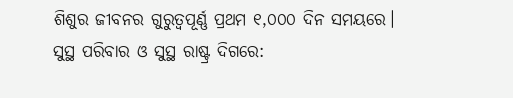ଶିଶୁର ଜୀବନର ଗୁରୁତ୍ୱପୂର୍ଣ୍ଣ ପ୍ରଥମ ୧,୦୦୦ ଦିନ ସମୟରେ।
ସୁସ୍ଥ ପରିବାର ଓ ସୁସ୍ଥ ରାଷ୍ଟ୍ର ଦିଗରେ: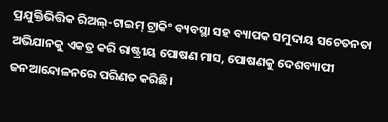ପ୍ରଯୁକ୍ତିଭିତ୍ତିକ ରିଅଲ୍-ଟାଇମ୍ ଟ୍ରାକିଂ ବ୍ୟବସ୍ଥା ସହ ବ୍ୟାପକ ସମୁଦାୟ ସଚେତନତା ଅଭିଯାନକୁ ଏକତ୍ର କରି ରାଷ୍ଟ୍ରୀୟ ପୋଷଣ ମାସ, ପୋଷଣକୁ ଦେଶବ୍ୟାପୀ ଜନଆନ୍ଦୋଳନରେ ପରିଣତ କରିଛି।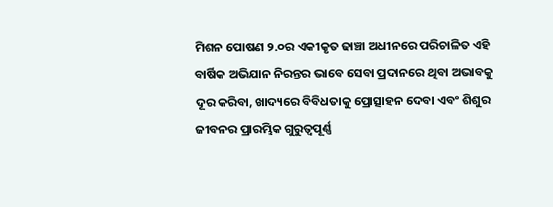ମିଶନ ପୋଷଣ ୨.୦ର ଏକୀକୃତ ଢାଞ୍ଚା ଅଧୀନରେ ପରିଚାଳିତ ଏହି ବାର୍ଷିକ ଅଭିଯାନ ନିରନ୍ତର ଭାବେ ସେବା ପ୍ରଦାନରେ ଥିବା ଅଭାବକୁ ଦୂର କରିବା, ଖାଦ୍ୟରେ ବିବିଧତାକୁ ପ୍ରୋତ୍ସାହନ ଦେବା ଏବଂ ଶିଶୁର ଜୀବନର ପ୍ରାରମ୍ଭିକ ଗୁରୁତ୍ୱପୂର୍ଣ୍ଣ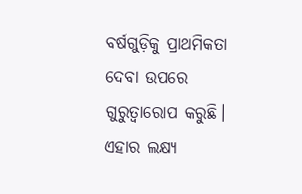ବର୍ଷଗୁଡ଼ିକୁ ପ୍ରାଥମିକତା ଦେବା ଉପରେ ଗୁରୁତ୍ୱାରୋପ କରୁଛି। ଏହାର ଲକ୍ଷ୍ୟ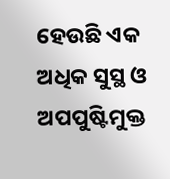ହେଉଛି ଏକ ଅଧିକ ସୁସ୍ଥ ଓ ଅପପୁଷ୍ଟିମୁକ୍ତ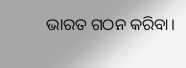ଭାରତ ଗଠନ କରିବା।